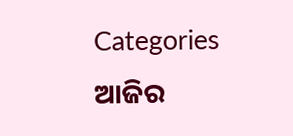Categories
ଆଜିର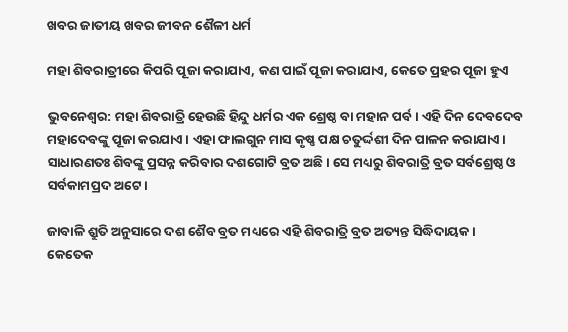ଖବର ଜାତୀୟ ଖବର ଜୀବନ ଶୈଳୀ ଧର୍ମ

ମହା ଶିବରାତ୍ରୀରେ କିପରି ପୂଜା କରାଯାଏ, କଣ ପାଇଁ ପୂଜା କରାଯାଏ, କେତେ ପ୍ରହର ପୂଜା ହୁଏ

ଭୁବନେଶ୍ବର: ମହା ଶିବରାତ୍ରି ହେଉଛି ହିନ୍ଦୁ ଧର୍ମର ଏକ ଶ୍ରେଷ୍ଠ ବା ମହାନ ପର୍ବ। ଏହି ଦିନ ଦେବଦେବ ମହାଦେବଙ୍କୁ ପୂଜା କରଯାଏ। ଏହା ଫାଲଗୁନ ମାସ କୃଷ୍ଣ ପକ୍ଷ ଚତୁର୍ଦ୍ଦଶୀ ଦିନ ପାଳନ କରାଯାଏ। ସାଧାରଣତଃ ଶିବଙ୍କୁ ପ୍ରସନ୍ନ କରିବାର ଦଶଗୋଟି ବ୍ରତ ଅଛି। ସେ ମଧ୍ୟରୁ ଶିବରାତ୍ରି ବ୍ରତ ସର୍ବଶ୍ରେଷ୍ଠ ଓ ସର୍ବକାମପ୍ରଦ ଅଟେ।

ଜାବାଳି ଶ୍ରୁତି ଅନୁସାରେ ଦଶ ଶୈବ ବ୍ରତ ମଧ୍ୟରେ ଏହି ଶିବରାତ୍ରି ବ୍ରତ ଅତ୍ୟନ୍ତ ସିଦ୍ଧିଦାୟକ। କେତେକ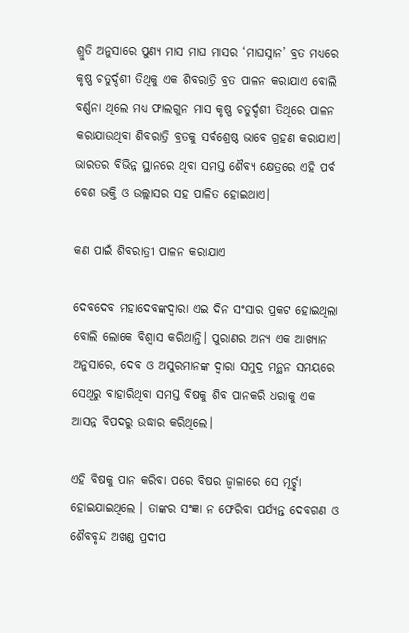ଶ୍ରୁତି ଅନୁସାରେ ପୁଣ୍ୟ ମାସ ମାଘ ମାସର ‘ମାଘସ୍ନାନ’ ବ୍ରତ ମଧ୍ୟରେ କୃଷ୍ଣ ଚତୁର୍ଦ୍ଦଶୀ ତିଥିକୁ ଏକ ଶିବରାତ୍ରି ବ୍ରତ ପାଳନ କରାଯାଏ ବୋଲି ବର୍ଣ୍ଣନା ଥିଲେ ମଧ୍ୟ ଫାଲଗୁନ ମାସ କୃଷ୍ଣ ଚତୁର୍ଦ୍ଦଶୀ ତିଥିରେ ପାଳନ କରାଯାଉଥିବା ଶିବରାତ୍ରି ବ୍ରତକୁ ସର୍ବଶ୍ରେଷ୍ଠ ଭାବେ ଗ୍ରହଣ କରାଯାଏ। ଭାରତର ବିଭିନ୍ନ ସ୍ଥାନରେ ଥିବା ସମସ୍ତ ଶୈବ୍ୟ କ୍ଷେତ୍ରରେ ଏହି ପର୍ବ ବେଶ ଭକ୍ତି ଓ ଉଲ୍ଲାସର ସହ ପାଳିତ ହୋଇଥାଏ।

କଣ ପାଇଁ ଶିବରାତ୍ରୀ ପାଳନ କରାଯାଏ

ଦେବଦେବ ମହାଦେବଙ୍କଦ୍ୱାରା ଏଇ ଦିନ ସଂସାର ପ୍ରକଟ ହୋଇଥିଲା ବୋଲି ଲୋକେ ବିଶ୍ୱାସ କରିଥାନ୍ତି। ପୁରାଣର ଅନ୍ୟ ଏକ ଆଖ୍ୟାନ ଅନୁସାରେ, ଦେବ ଓ ଅସୁରମାନଙ୍କ ଦ୍ୱାରା ସମୁଦ୍ର ମନ୍ଥନ ସମୟରେ ସେଥିରୁ ବାହାରିଥିବା ସମସ୍ତ ବିଷକୁ ଶିବ ପାନକରି ଧରାକୁ ଏକ ଆସନ୍ନ ବିପଦରୁ ଉଦ୍ଧାର କରିଥିଲେ।

ଏହି ବିଷକୁ ପାନ କରିବା ପରେ ବିଷର ଜ୍ୱାଳାରେ ସେ ମୂର୍ଚ୍ଛା ହୋଇଯାଇଥିଲେ । ତାଙ୍କର ସଂଜ୍ଞା ନ ଫେରିବା ପର୍ଯ୍ୟନ୍ତ ଦେବଗଣ ଓ ଶୈବବୃନ୍ଦ ଅଖଣ୍ଡ ପ୍ରଦୀପ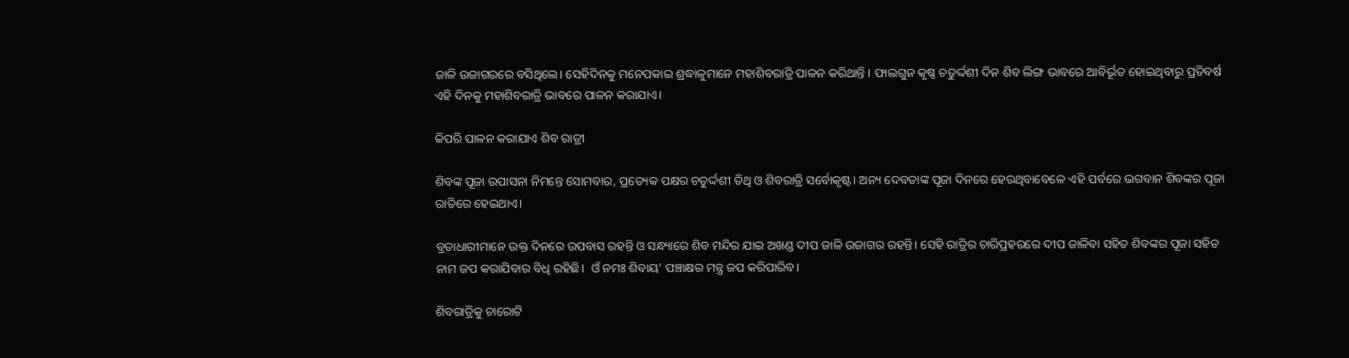ଜାଳି ଉଜାଗରରେ ବସିଥିଲେ। ସେହିଦିନକୁ ମନେପକାଇ ଶ୍ରଦ୍ଧାଳୁମାନେ ମହାଶିବରାତ୍ରି ପାଳନ କରିଥାନ୍ତି । ଫାଲଗୁନ କୃଷ୍ଣ ଚତୁର୍ଦ୍ଦଶୀ ଦିନ ଶିବ ଲିଙ୍ଗ ଭାବରେ ଆବିର୍ଭୂତ ହୋଇଥିବାରୁ ପ୍ରତିବର୍ଷ ଏହି ଦିନକୁ ମହାଶିବରାତ୍ରି ଭାବରେ ପାଳନ କରାଯାଏ।

କିପରି ପାଳନ କରାଯାଏ ଶିବ ରାତ୍ରୀ

ଶିବଙ୍କ ପୂଜା ଉପାସନା ନିମନ୍ତେ ସୋମବାର, ପ୍ରତ୍ୟେକ ପକ୍ଷର ଚତୁର୍ଦ୍ଦଶୀ ତିଥି ଓ ଶିବରାତ୍ରି ସର୍ବୋକୃଷ୍ଟ। ଅନ୍ୟ ଦେବତାଙ୍କ ପୂଜା ଦିନରେ ହେଉଥିବାବେଳେ ଏହି ପର୍ବରେ ଭଗବାନ ଶିବଙ୍କର ପୂଜା ରାତିରେ ହେଇଥାଏ।

ବ୍ରତାଧାରୀମାନେ ଉକ୍ତ ଦିନରେ ଉପବାସ ରହନ୍ତି ଓ ସନ୍ଧ୍ୟାରେ ଶିବ ମନ୍ଦିର ଯାଇ ଅଖଣ୍ଡ ଦୀପ ଜାଳି ଉଜାଗର ରହନ୍ତି। ସେହି ରାତ୍ରିର ଚାରିପ୍ରହରରେ ଦୀପ ଜାଳିବା ସହିତ ଶିବଙ୍କର ପୂଜା ସହିତ ନାମ ଜପ କରାଯିବାର ବିଧି ରହିଛି।  ଓଁ ନମଃ ଶିବାୟ’ ପଞ୍ଚାକ୍ଷର ମନ୍ତ୍ର ଜପ କରିପାରିବ।

ଶିବରାତ୍ରିକୁ ଚାରୋଟି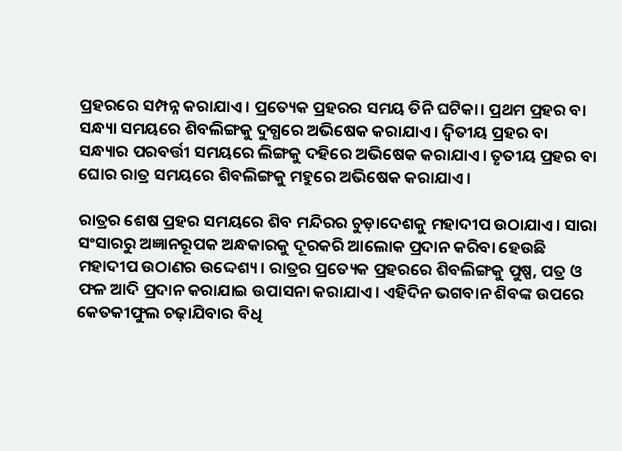ପ୍ରହରରେ ସମ୍ପନ୍ନ କରାଯାଏ। ପ୍ରତ୍ୟେକ ପ୍ରହରର ସମୟ ତିନି ଘଟିକା। ପ୍ରଥମ ପ୍ରହର ବା ସନ୍ଧ୍ୟା ସମୟରେ ଶିବଲିଙ୍ଗକୁ ଦୁଗ୍ଧରେ ଅଭିଷେକ କରାଯାଏ। ଦ୍ୱିତୀୟ ପ୍ରହର ବା ସନ୍ଧ୍ୟାର ପରବର୍ତ୍ତୀ ସମୟରେ ଲିଙ୍ଗକୁ ଦହିରେ ଅଭିଷେକ କରାଯାଏ। ତୃତୀୟ ପ୍ରହର ବା ଘୋର ରାତ୍ର ସମୟରେ ଶିବଲିଙ୍ଗକୁ ମହୁରେ ଅଭିଷେକ କରାଯାଏ।

ରାତ୍ରର ଶେଷ ପ୍ରହର ସମୟରେ ଶିବ ମନ୍ଦିରର ଚୁଡ଼ାଦେଶକୁ ମହାଦୀପ ଉଠାଯାଏ। ସାରା ସଂସାରରୁ ଅଜ୍ଞାନରୂପକ ଅନ୍ଧକାରକୁ ଦୂରକରି ଆଲୋକ ପ୍ରଦାନ କରିବା ହେଉଛି ମହାଦୀପ ଉଠାଣର ଉଦ୍ଦେଶ୍ୟ। ରାତ୍ରର ପ୍ରତ୍ୟେକ ପ୍ରହରରେ ଶିବଲିଙ୍ଗକୁ ପୁଷ୍ପ, ପତ୍ର ଓ ଫଳ ଆଦି ପ୍ରଦାନ କରାଯାଇ ଉପାସନା କରାଯାଏ। ଏହିଦିନ ଭଗବାନ ଶିବଙ୍କ ଉପରେ କେତକୀଫୁଲ ଚଢ଼ାଯିବାର ବିଧି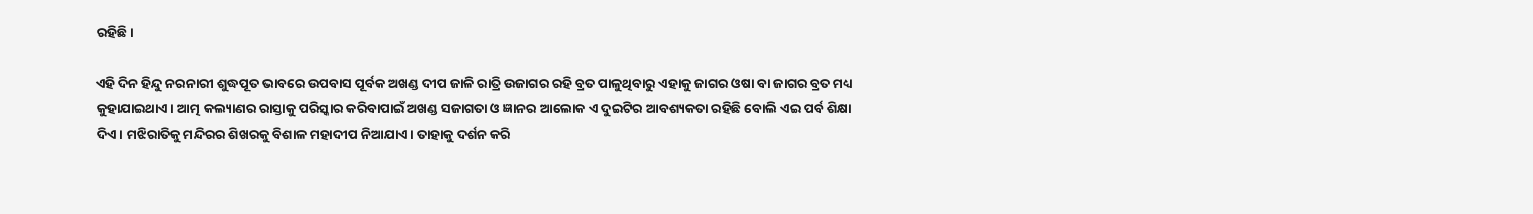ରହିଛି।

ଏହି ଦିନ ହିନ୍ଦୁ ନରନାରୀ ଶୁଦ୍ଧପୂତ ଭାବରେ ଉପବାସ ପୂର୍ବକ ଅଖଣ୍ଡ ଦୀପ ଜାଳି ରାତ୍ରି ଉଜାଗର ରହି ବ୍ରତ ପାଳୁଥିବାରୁ ଏହାକୁ ଜାଗର ଓଷା ବା ଜାଗର ବ୍ରତ ମଧ୍ୟ କୁହାଯାଇଥାଏ। ଆତ୍ମ କଲ୍ୟାଣର ରାସ୍ତାକୁ ପରିସ୍କାର କରିବାପାଇଁ ଅଖଣ୍ଡ ସଜାଗତା ଓ ଜ୍ଞାନର ଆଲୋକ ଏ ଦୁଇଟିର ଆବଶ୍ୟକତା ରହିଛି ବୋଲି ଏଇ ପର୍ବ ଶିକ୍ଷା ଦିଏ। ମଝିରାତିକୁ ମନ୍ଦିରର ଶିଖରକୁ ବିଶାଳ ମହାଦୀପ ନିଆଯାଏ। ତାହାକୁ ଦର୍ଶନ କରି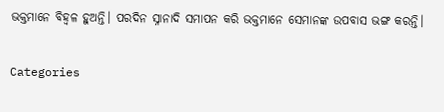ଭକ୍ତମାନେ ବିହ୍ୱଳ ହୁଅନ୍ତି। ପରଦିନ ସ୍ନାନାଦି ସମାପନ କରି ଭକ୍ତମାନେ ସେମାନଙ୍କ ଉପବାସ ଭଙ୍ଗ କରନ୍ତି।

Categories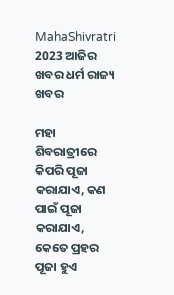MahaShivratri 2023 ଆଜିର ଖବର ଧର୍ମ ରାଜ୍ୟ ଖବର

ମହା ଶିବରାତ୍ରୀରେ କିପରି ପୂଜା କରାଯାଏ, କଣ ପାଇଁ ପୂଜା କରାଯାଏ, କେତେ ପ୍ରହର ପୂଜା ହୁଏ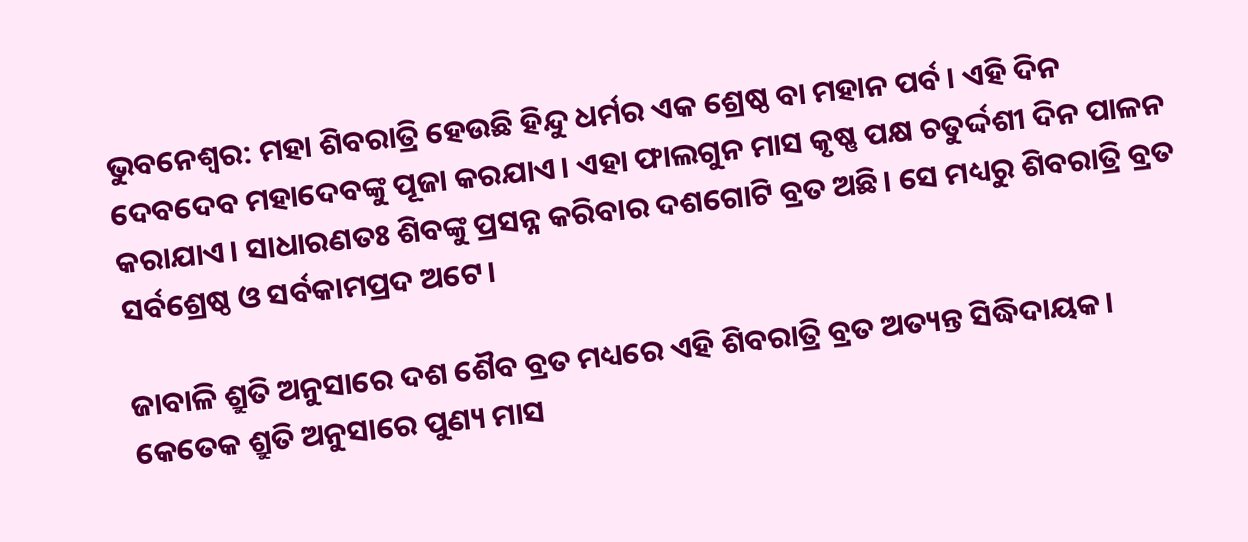ଭୁବନେଶ୍ବର: ମହା ଶିବରାତ୍ରି ହେଉଛି ହିନ୍ଦୁ ଧର୍ମର ଏକ ଶ୍ରେଷ୍ଠ ବା ମହାନ ପର୍ବ। ଏହି ଦିନ ଦେବଦେବ ମହାଦେବଙ୍କୁ ପୂଜା କରଯାଏ। ଏହା ଫାଲଗୁନ ମାସ କୃଷ୍ଣ ପକ୍ଷ ଚତୁର୍ଦ୍ଦଶୀ ଦିନ ପାଳନ କରାଯାଏ। ସାଧାରଣତଃ ଶିବଙ୍କୁ ପ୍ରସନ୍ନ କରିବାର ଦଶଗୋଟି ବ୍ରତ ଅଛି। ସେ ମଧ୍ୟରୁ ଶିବରାତ୍ରି ବ୍ରତ ସର୍ବଶ୍ରେଷ୍ଠ ଓ ସର୍ବକାମପ୍ରଦ ଅଟେ।

ଜାବାଳି ଶ୍ରୁତି ଅନୁସାରେ ଦଶ ଶୈବ ବ୍ରତ ମଧ୍ୟରେ ଏହି ଶିବରାତ୍ରି ବ୍ରତ ଅତ୍ୟନ୍ତ ସିଦ୍ଧିଦାୟକ। କେତେକ ଶ୍ରୁତି ଅନୁସାରେ ପୁଣ୍ୟ ମାସ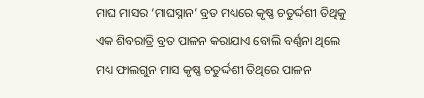ମାଘ ମାସର ‘ମାଘସ୍ନାନ’ ବ୍ରତ ମଧ୍ୟରେ କୃଷ୍ଣ ଚତୁର୍ଦ୍ଦଶୀ ତିଥିକୁ ଏକ ଶିବରାତ୍ରି ବ୍ରତ ପାଳନ କରାଯାଏ ବୋଲି ବର୍ଣ୍ଣନା ଥିଲେ ମଧ୍ୟ ଫାଲଗୁନ ମାସ କୃଷ୍ଣ ଚତୁର୍ଦ୍ଦଶୀ ତିଥିରେ ପାଳନ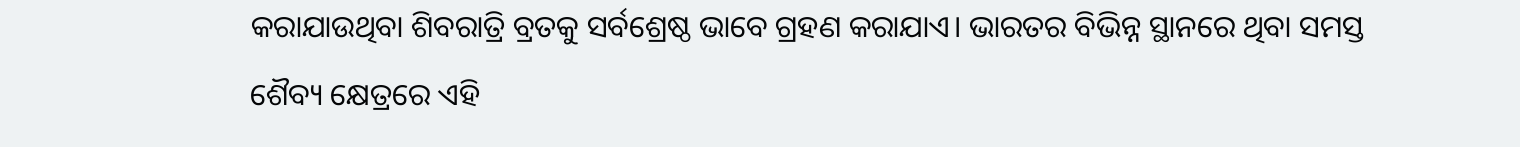କରାଯାଉଥିବା ଶିବରାତ୍ରି ବ୍ରତକୁ ସର୍ବଶ୍ରେଷ୍ଠ ଭାବେ ଗ୍ରହଣ କରାଯାଏ। ଭାରତର ବିଭିନ୍ନ ସ୍ଥାନରେ ଥିବା ସମସ୍ତ ଶୈବ୍ୟ କ୍ଷେତ୍ରରେ ଏହି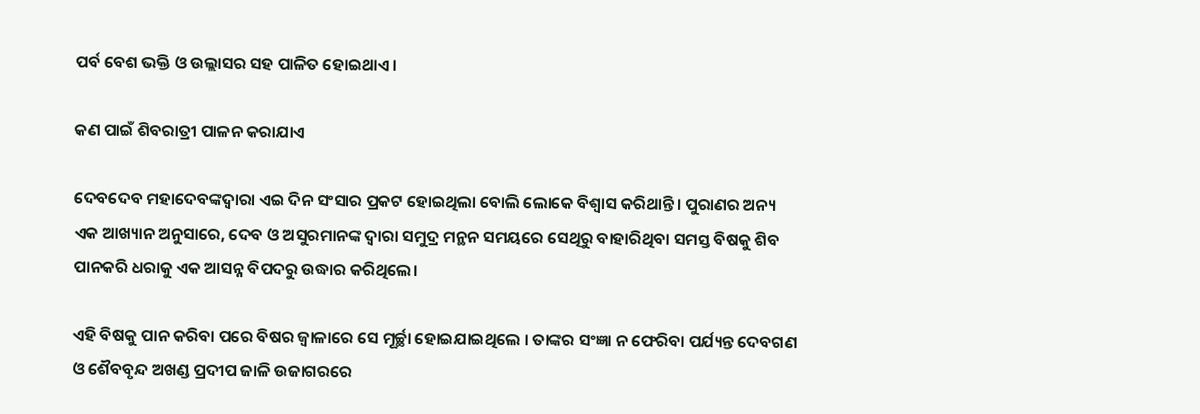ପର୍ବ ବେଶ ଭକ୍ତି ଓ ଉଲ୍ଲାସର ସହ ପାଳିତ ହୋଇଥାଏ।

କଣ ପାଇଁ ଶିବରାତ୍ରୀ ପାଳନ କରାଯାଏ

ଦେବଦେବ ମହାଦେବଙ୍କଦ୍ୱାରା ଏଇ ଦିନ ସଂସାର ପ୍ରକଟ ହୋଇଥିଲା ବୋଲି ଲୋକେ ବିଶ୍ୱାସ କରିଥାନ୍ତି। ପୁରାଣର ଅନ୍ୟ ଏକ ଆଖ୍ୟାନ ଅନୁସାରେ, ଦେବ ଓ ଅସୁରମାନଙ୍କ ଦ୍ୱାରା ସମୁଦ୍ର ମନ୍ଥନ ସମୟରେ ସେଥିରୁ ବାହାରିଥିବା ସମସ୍ତ ବିଷକୁ ଶିବ ପାନକରି ଧରାକୁ ଏକ ଆସନ୍ନ ବିପଦରୁ ଉଦ୍ଧାର କରିଥିଲେ।

ଏହି ବିଷକୁ ପାନ କରିବା ପରେ ବିଷର ଜ୍ୱାଳାରେ ସେ ମୂର୍ଚ୍ଛା ହୋଇଯାଇଥିଲେ । ତାଙ୍କର ସଂଜ୍ଞା ନ ଫେରିବା ପର୍ଯ୍ୟନ୍ତ ଦେବଗଣ ଓ ଶୈବବୃନ୍ଦ ଅଖଣ୍ଡ ପ୍ରଦୀପ ଜାଳି ଉଜାଗରରେ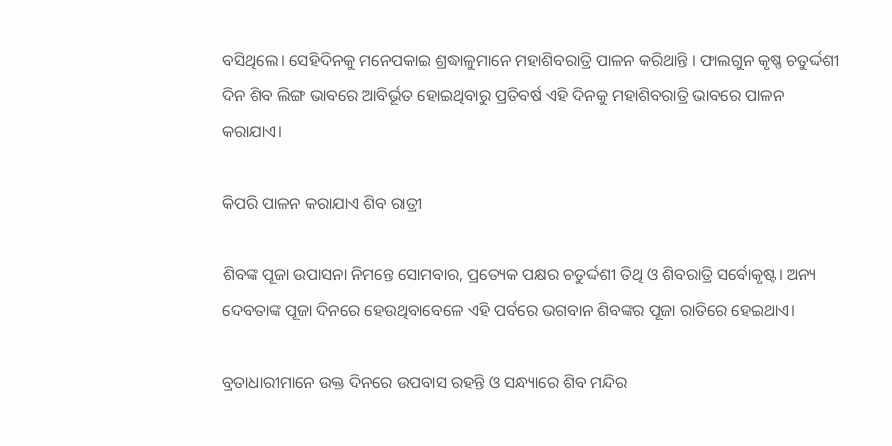ବସିଥିଲେ। ସେହିଦିନକୁ ମନେପକାଇ ଶ୍ରଦ୍ଧାଳୁମାନେ ମହାଶିବରାତ୍ରି ପାଳନ କରିଥାନ୍ତି । ଫାଲଗୁନ କୃଷ୍ଣ ଚତୁର୍ଦ୍ଦଶୀ ଦିନ ଶିବ ଲିଙ୍ଗ ଭାବରେ ଆବିର୍ଭୂତ ହୋଇଥିବାରୁ ପ୍ରତିବର୍ଷ ଏହି ଦିନକୁ ମହାଶିବରାତ୍ରି ଭାବରେ ପାଳନ କରାଯାଏ।

କିପରି ପାଳନ କରାଯାଏ ଶିବ ରାତ୍ରୀ

ଶିବଙ୍କ ପୂଜା ଉପାସନା ନିମନ୍ତେ ସୋମବାର, ପ୍ରତ୍ୟେକ ପକ୍ଷର ଚତୁର୍ଦ୍ଦଶୀ ତିଥି ଓ ଶିବରାତ୍ରି ସର୍ବୋକୃଷ୍ଟ। ଅନ୍ୟ ଦେବତାଙ୍କ ପୂଜା ଦିନରେ ହେଉଥିବାବେଳେ ଏହି ପର୍ବରେ ଭଗବାନ ଶିବଙ୍କର ପୂଜା ରାତିରେ ହେଇଥାଏ।

ବ୍ରତାଧାରୀମାନେ ଉକ୍ତ ଦିନରେ ଉପବାସ ରହନ୍ତି ଓ ସନ୍ଧ୍ୟାରେ ଶିବ ମନ୍ଦିର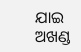ଯାଇ ଅଖଣ୍ଡ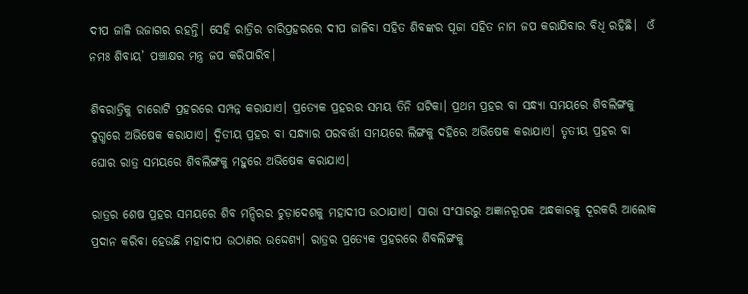ଦୀପ ଜାଳି ଉଜାଗର ରହନ୍ତି। ସେହି ରାତ୍ରିର ଚାରିପ୍ରହରରେ ଦୀପ ଜାଳିବା ସହିତ ଶିବଙ୍କର ପୂଜା ସହିତ ନାମ ଜପ କରାଯିବାର ବିଧି ରହିଛି।  ଓଁ ନମଃ ଶିବାୟ’ ପଞ୍ଚାକ୍ଷର ମନ୍ତ୍ର ଜପ କରିପାରିବ।

ଶିବରାତ୍ରିକୁ ଚାରୋଟି ପ୍ରହରରେ ସମ୍ପନ୍ନ କରାଯାଏ। ପ୍ରତ୍ୟେକ ପ୍ରହରର ସମୟ ତିନି ଘଟିକା। ପ୍ରଥମ ପ୍ରହର ବା ସନ୍ଧ୍ୟା ସମୟରେ ଶିବଲିଙ୍ଗକୁ ଦୁଗ୍ଧରେ ଅଭିଷେକ କରାଯାଏ। ଦ୍ୱିତୀୟ ପ୍ରହର ବା ସନ୍ଧ୍ୟାର ପରବର୍ତ୍ତୀ ସମୟରେ ଲିଙ୍ଗକୁ ଦହିରେ ଅଭିଷେକ କରାଯାଏ। ତୃତୀୟ ପ୍ରହର ବା ଘୋର ରାତ୍ର ସମୟରେ ଶିବଲିଙ୍ଗକୁ ମହୁରେ ଅଭିଷେକ କରାଯାଏ।

ରାତ୍ରର ଶେଷ ପ୍ରହର ସମୟରେ ଶିବ ମନ୍ଦିରର ଚୁଡ଼ାଦେଶକୁ ମହାଦୀପ ଉଠାଯାଏ। ସାରା ସଂସାରରୁ ଅଜ୍ଞାନରୂପକ ଅନ୍ଧକାରକୁ ଦୂରକରି ଆଲୋକ ପ୍ରଦାନ କରିବା ହେଉଛି ମହାଦୀପ ଉଠାଣର ଉଦ୍ଦେଶ୍ୟ। ରାତ୍ରର ପ୍ରତ୍ୟେକ ପ୍ରହରରେ ଶିବଲିଙ୍ଗକୁ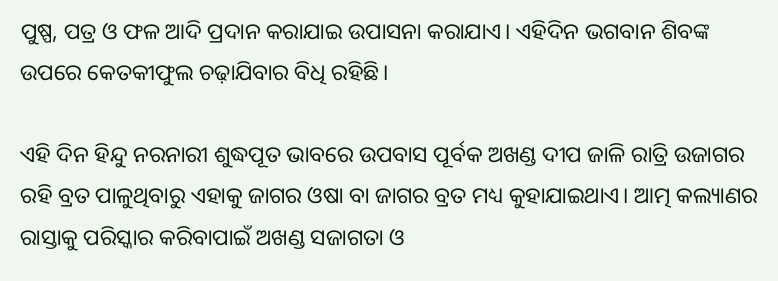ପୁଷ୍ପ, ପତ୍ର ଓ ଫଳ ଆଦି ପ୍ରଦାନ କରାଯାଇ ଉପାସନା କରାଯାଏ। ଏହିଦିନ ଭଗବାନ ଶିବଙ୍କ ଉପରେ କେତକୀଫୁଲ ଚଢ଼ାଯିବାର ବିଧି ରହିଛି।

ଏହି ଦିନ ହିନ୍ଦୁ ନରନାରୀ ଶୁଦ୍ଧପୂତ ଭାବରେ ଉପବାସ ପୂର୍ବକ ଅଖଣ୍ଡ ଦୀପ ଜାଳି ରାତ୍ରି ଉଜାଗର ରହି ବ୍ରତ ପାଳୁଥିବାରୁ ଏହାକୁ ଜାଗର ଓଷା ବା ଜାଗର ବ୍ରତ ମଧ୍ୟ କୁହାଯାଇଥାଏ। ଆତ୍ମ କଲ୍ୟାଣର ରାସ୍ତାକୁ ପରିସ୍କାର କରିବାପାଇଁ ଅଖଣ୍ଡ ସଜାଗତା ଓ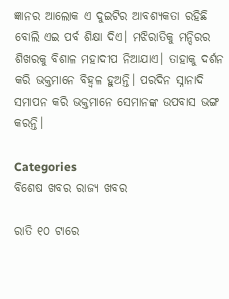ଜ୍ଞାନର ଆଲୋକ ଏ ଦୁଇଟିର ଆବଶ୍ୟକତା ରହିଛି ବୋଲି ଏଇ ପର୍ବ ଶିକ୍ଷା ଦିଏ। ମଝିରାତିକୁ ମନ୍ଦିରର ଶିଖରକୁ ବିଶାଳ ମହାଦୀପ ନିଆଯାଏ। ତାହାକୁ ଦର୍ଶନ କରି ଭକ୍ତମାନେ ବିହ୍ୱଳ ହୁଅନ୍ତି। ପରଦିନ ସ୍ନାନାଦି ସମାପନ କରି ଭକ୍ତମାନେ ସେମାନଙ୍କ ଉପବାସ ଭଙ୍ଗ କରନ୍ତି।

Categories
ବିଶେଷ ଖବର ରାଜ୍ୟ ଖବର

ରାତି ୧୦ ଟାରେ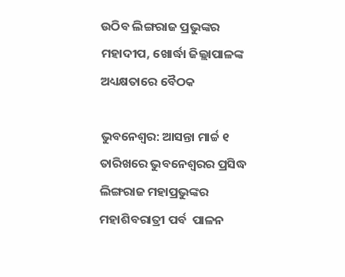ଉଠିବ ଲିଙ୍ଗରାଜ ପ୍ରଭୁଙ୍କର ମହାଦୀପ, ଖୋର୍ଦ୍ଧା ଜିଲ୍ଲାପାଳଙ୍କ ଅଧ୍ୟକ୍ଷତାରେ ବୈଠକ

ଭୁବନେଶ୍ବର: ଆସନ୍ତା ମାର୍ଚ୍ଚ ୧ ତାରିଖରେ ଭୁବନେଶ୍ୱରର ପ୍ରସିଦ୍ଧ ଲିଙ୍ଗରାଜ ମହାପ୍ରଭୁଙ୍କର ମହାଶିବରାତ୍ରୀ ପର୍ବ  ପାଳନ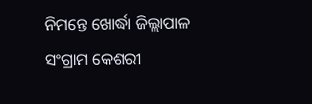ନିମନ୍ତେ ଖୋର୍ଦ୍ଧା ଜିଲ୍ଲାପାଳ ସଂଗ୍ରାମ କେଶରୀ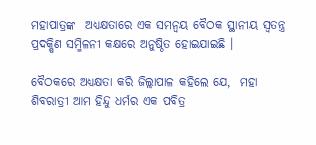ମହାପାତ୍ରଙ୍କ  ଅଧ୍ୟକ୍ଷତାରେ ଏକ ସମନ୍ୱୟ ବୈଠକ ସ୍ଥାନୀୟ ସ୍ୱତନ୍ତ୍ର ପ୍ରଦକ୍ଷିଣ ସମ୍ମିଳନୀ କକ୍ଷରେ ଅନୁଷ୍ଠିତ ହୋଇଯାଇଛି ।

ବୈଠକରେ ଅଧ୍ୟକ୍ଷତା କରି ଜିଲ୍ଲାପାଳ କହିଲେ ଯେ,  ମହା ଶିବରାତ୍ରୀ ଆମ ହିନ୍ଦୁ ଧର୍ମର ଏକ ପବିତ୍ର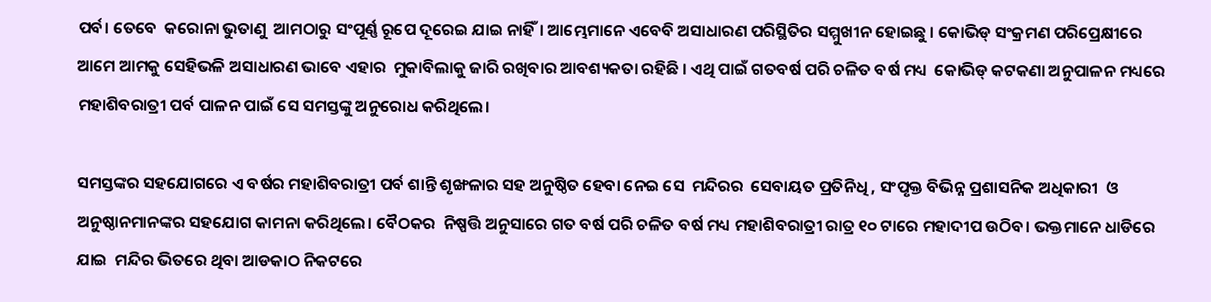ପର୍ବ। ତେବେ  କରୋନା ଭୁତାଣୁ  ଆମଠାରୁ ସଂପୂର୍ଣ୍ଣ ରୂପେ ଦୂରେଇ ଯାଇ ନାହିଁ। ଆମ୍ଭେମାନେ ଏବେବି ଅସାଧାରଣ ପରିସ୍ଥିତିର ସମ୍ମୁଖୀନ ହୋଇଛୁ । କୋଭିଡ୍ ସଂକ୍ରମଣ ପରିପ୍ରେକ୍ଷୀରେ ଆମେ ଆମକୁ ସେହିଭଳି ଅସାଧାରଣ ଭାବେ ଏହାର  ମୁକାବିଲାକୁ ଜାରି ରଖିବାର ଆବଶ୍ୟକତା ରହିଛି । ଏଥି ପାଇଁ ଗତବର୍ଷ ପରି ଚଳିତ ବର୍ଷ ମଧ୍ୟ  କୋଭିଡ୍ କଟକଣା ଅନୁପାଳନ ମଧ୍ୟରେ ମହାଶିବରାତ୍ରୀ ପର୍ବ ପାଳନ ପାଇଁ ସେ ସମସ୍ତଙ୍କୁ ଅନୁରୋଧ କରିଥିଲେ।

ସମସ୍ତଙ୍କର ସହଯୋଗରେ ଏ ବର୍ଷର ମହାଶିବରାତ୍ରୀ ପର୍ବ ଶାନ୍ତି ଶୃଙ୍ଖଳାର ସହ ଅନୁଷ୍ଠିତ ହେବା ନେଇ ସେ  ମନ୍ଦିରର  ସେବାୟତ ପ୍ରତିନିଧି , ସଂପୃକ୍ତ ବିଭିନ୍ନ ପ୍ରଶାସନିକ ଅଧିକାରୀ  ଓ ଅନୁଷ୍ଠାନମାନଙ୍କର ସହଯୋଗ କାମନା କରିଥିଲେ। ବୈଠକର  ନିଷ୍ପତ୍ତି ଅନୁସାରେ ଗତ ବର୍ଷ ପରି ଚଳିତ ବର୍ଷ ମଧ୍ୟ ମହାଶିବରାତ୍ରୀ ରାତ୍ର ୧୦ ଟାରେ ମହାଦୀପ ଉଠିବ। ଭକ୍ତମାନେ ଧାଡିରେ ଯାଇ  ମନ୍ଦିର ଭିତରେ ଥିବା ଆଡକାଠ ନିକଟରେ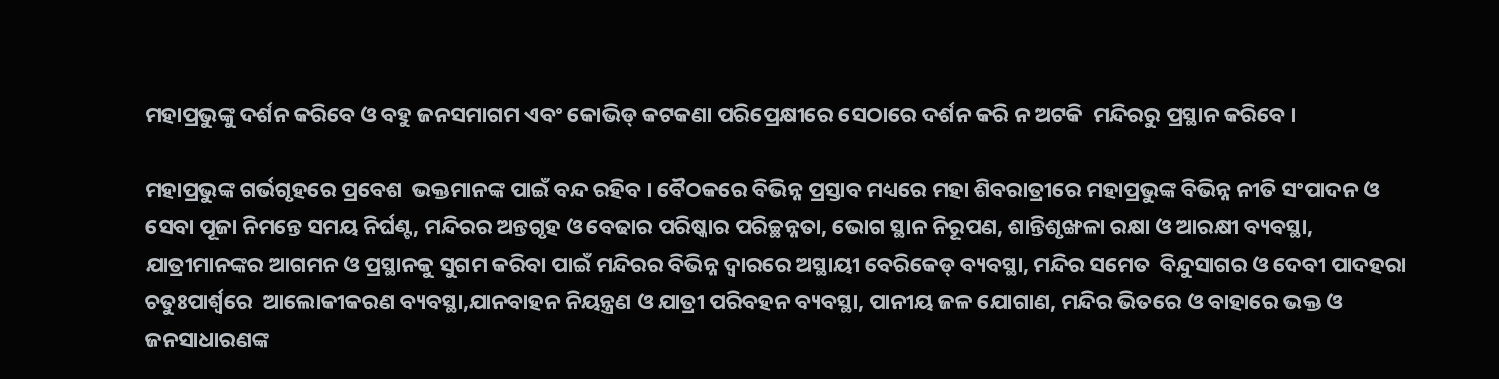ମହାପ୍ରଭୁଙ୍କୁ ଦର୍ଶନ କରିବେ ଓ ବହୁ ଜନସମାଗମ ଏବଂ କୋଭିଡ୍ କଟକଣା ପରିପ୍ରେକ୍ଷୀରେ ସେଠାରେ ଦର୍ଶନ କରି ନ ଅଟକି  ମନ୍ଦିରରୁ ପ୍ରସ୍ଥାନ କରିବେ ।

ମହାପ୍ରଭୁଙ୍କ ଗର୍ଭଗୃହରେ ପ୍ରବେଶ  ଭକ୍ତମାନଙ୍କ ପାଇଁ ବନ୍ଦ ରହିବ । ବୈଠକରେ ବିଭିନ୍ନ ପ୍ରସ୍ତାବ ମଧ୍ୟରେ ମହା ଶିବରାତ୍ରୀରେ ମହାପ୍ରଭୁଙ୍କ ବିଭିନ୍ନ ନୀତି ସଂପାଦନ ଓ ସେବା ପୂଜା ନିମନ୍ତେ ସମୟ ନିର୍ଘଣ୍ଟ, ମନ୍ଦିରର ଅନ୍ତଗୃହ ଓ ବେଢାର ପରିଷ୍କାର ପରିଚ୍ଛନ୍ନତା, ଭୋଗ ସ୍ଥାନ ନିରୂପଣ, ଶାନ୍ତିଶୃଙ୍ଖଳା ରକ୍ଷା ଓ ଆରକ୍ଷୀ ବ୍ୟବସ୍ଥା, ଯାତ୍ରୀମାନଙ୍କର ଆଗମନ ଓ ପ୍ରସ୍ଥାନକୁ ସୁଗମ କରିବା ପାଇଁ ମନ୍ଦିରର ବିଭିନ୍ନ ଦ୍ୱାରରେ ଅସ୍ଥାୟୀ ବେରିକେଡ୍ ବ୍ୟବସ୍ଥା, ମନ୍ଦିର ସମେତ  ବିନ୍ଦୁସାଗର ଓ ଦେବୀ ପାଦହରା  ଚତୁଃପାର୍ଶ୍ୱରେ  ଆଲୋକୀକରଣ ବ୍ୟବସ୍ଥା,ଯାନବାହନ ନିୟନ୍ତ୍ରଣ ଓ ଯାତ୍ରୀ ପରିବହନ ବ୍ୟବସ୍ଥା, ପାନୀୟ ଜଳ ଯୋଗାଣ, ମନ୍ଦିର ଭିତରେ ଓ ବାହାରେ ଭକ୍ତ ଓ ଜନସାଧାରଣଙ୍କ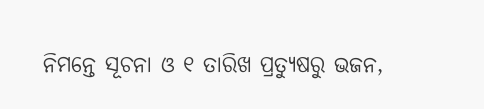ନିମନ୍ତେ ସୂଚନା ଓ ୧ ତାରିଖ ପ୍ରତ୍ୟୁଷରୁ ଭଜନ,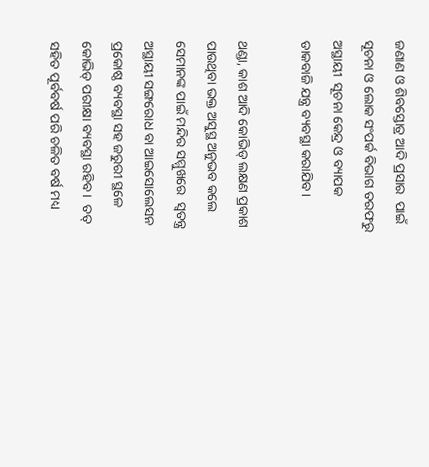ଜଣାଣ ଓ ଶିବସ୍ତୋତ୍ର ଆଦି ପ୍ରସାର  ପାଇଁ  ସୂଚନା ଓ ଲୋକ ସଂପର୍କ ବିଭାଗ ତରଫରୁ ଅସ୍ଥାୟୀ  ସୂଚନା କେନ୍ଦ୍ର ଓ ବ୍ୟାପକ  ଡାକବାଜି ଯନ୍ତ୍ର ବ୍ୟବସ୍ଥା କରାଯିବ ।

ଥଣ୍ଡା, କାଶ ଆଦି କୋଭିଡ୍ ଲକ୍ଷଣ ପ୍ରକାଶ ପାଉଥିବା ଭକ୍ତ ଅସୁସ୍ଥ ଅନୁଭବ କଲେ ସେମାନଙ୍କ ପାଇଁ ମନ୍ଦିର ସମ୍ମୁଖରେ  ସ୍ୱତନ୍ତ୍ର ଅସ୍ଥାୟୀ ସଙ୍ଗରୋଧ ବା ଆଇସୋଲେସନ ପ୍ରକୋଷ୍ଠ ବ୍ୟବସ୍ଥା ସହ ଜରୁରୀ ସ୍ଥଳେ  କୋଭିଡ୍ ପରୀକ୍ଷା ବ୍ୟବସ୍ଥା ରହିବ ।  ତତ୍ ସହିତ ପୂର୍ବବର୍ଷ ପରି ଚଳିତ ବର୍ଷ ମଧ୍ୟ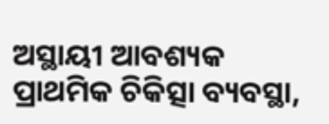ଅସ୍ଥାୟୀ ଆବଶ୍ୟକ ପ୍ରାଥମିକ ଚିକିତ୍ସା ବ୍ୟବସ୍ଥା,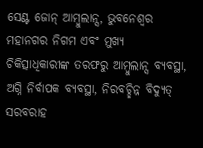ସେଣ୍ଟ ଜୋନ୍ ଆମ୍ବୁଲାନ୍ସ, ଭୁବନେଶ୍ୱର ମହାନଗର ନିଗମ ଏବଂ ମୁଖ୍ୟ ଚିକିତ୍ସାଧିକାରୀଙ୍କ ତରଫରୁ ଆମ୍ବୁଲାନ୍ସ ବ୍ୟବସ୍ଥା, ଅଗ୍ନି ନିର୍ବାପକ ବ୍ୟବସ୍ଥା, ନିରବଚ୍ଛିନ୍ନ ବିଦ୍ୟୁତ୍ ସରବରାହ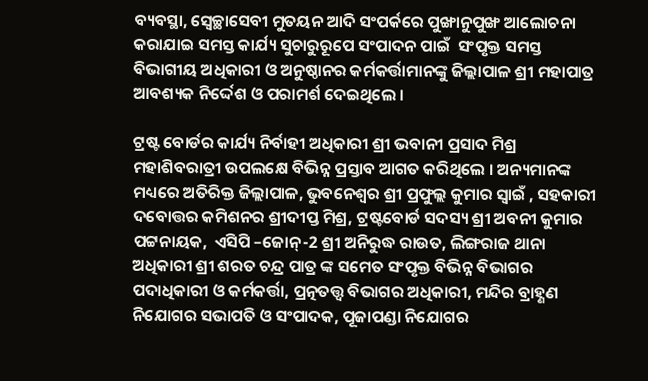ବ୍ୟବସ୍ଥା, ସ୍ୱେଚ୍ଛାସେବୀ ମୁତୟନ ଆଦି ସଂପର୍କରେ ପୁଙ୍ଖାନୁପୁଙ୍ଖ ଆଲୋଚନା କରାଯାଇ ସମସ୍ତ କାର୍ଯ୍ୟ ସୁଚାରୁରୂପେ ସଂପାଦନ ପାଇଁ  ସଂପୃକ୍ତ ସମସ୍ତ ବିଭାଗୀୟ ଅଧିକାରୀ ଓ ଅନୁଷ୍ଠାନର କର୍ମକର୍ତ୍ତାମାନଙ୍କୁ ଜିଲ୍ଲାପାଳ ଶ୍ରୀ ମହାପାତ୍ର ଆବଶ୍ୟକ ନିର୍ଦ୍ଦେଶ ଓ ପରାମର୍ଶ ଦେଇଥିଲେ ।

ଟ୍ରଷ୍ଟ ବୋର୍ଡର କାର୍ଯ୍ୟ ନିର୍ବାହୀ ଅଧିକାରୀ ଶ୍ରୀ ଭବାନୀ ପ୍ରସାଦ ମିଶ୍ର ମହାଶିବରାତ୍ରୀ ଉପଲକ୍ଷେ ବିଭିନ୍ନ ପ୍ରସ୍ତାବ ଆଗତ କରିଥିଲେ । ଅନ୍ୟମାନଙ୍କ ମଧ୍ୟରେ ଅତିରିକ୍ତ ଜିଲ୍ଲାପାଳ, ଭୁବନେଶ୍ୱର ଶ୍ରୀ ପ୍ରଫୁଲ୍ଲ କୁମାର ସ୍ୱାଇଁ , ସହକାରୀ ଦବୋତ୍ତର କମିଶନର ଶ୍ରୀଦୀପ୍ତ ମିଶ୍ର, ଟ୍ରଷ୍ଟବୋର୍ଡ ସଦସ୍ୟ ଶ୍ରୀ ଅବନୀ କୁମାର  ପଟ୍ଟନାୟକ,  ଏସିପି –ଜୋନ୍-2 ଶ୍ରୀ ଅନିରୁଦ୍ଧ ରାଉତ, ଲିଙ୍ଗରାଜ ଥାନା ଅଧିକାରୀ ଶ୍ରୀ ଶରତ ଚନ୍ଦ୍ର ପାତ୍ର ଙ୍କ ସମେତ ସଂପୃକ୍ତ ବିଭିନ୍ନ ବିଭାଗର ପଦାଧିକାରୀ ଓ କର୍ମକର୍ତ୍ତା, ପ୍ରତ୍ନତତ୍ତ୍ୱ ବିଭାଗର ଅଧିକାରୀ, ମନ୍ଦିର ବ୍ରାହ୍ଣଣ ନିଯୋଗର ସଭାପତି ଓ ସଂପାଦକ, ପୂଜାପଣ୍ଡା ନିଯୋଗର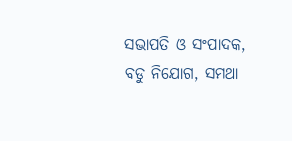ସଭାପତି ଓ ସଂପାଦକ, ବଡୁ ନିଯୋଗ, ସମଥା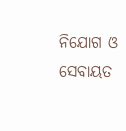ନିଯୋଗ ଓ ସେବାୟତ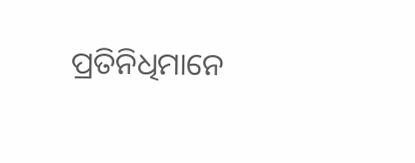ପ୍ରତିନିଧିମାନେ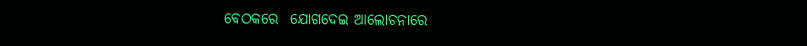ବେଠକରେ  ଯୋଗଦେଇ ଆଲୋଚନାରେ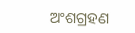ଅଂଶଗ୍ରହଣ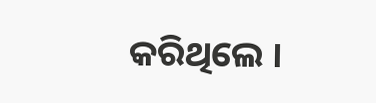କରିଥିଲେ ।